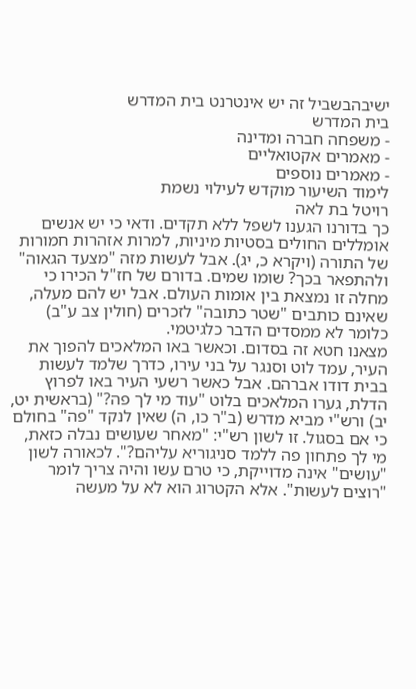ישיבהבשביל זה יש אינטרנט בית המדרש
בית המדרש
- משפחה חברה ומדינה
- מאמרים אקטואליים
- מאמרים נוספים
לימוד השיעור מוקדש לעילוי נשמת
רויטל בת לאה
כך בדורנו הגענו לשפל ללא תקדים. ודאי כי יש אנשים אומללים החולים בסטיות מיניות, למרות אזהרות חמורות של התורה (ויקרא כ, יג). אבל לעשות מזה "מצעד הגאוה" ולהתפאר בכך? שומו שמים. בדורם של חז"ל הכירו כי מחלה זו נמצאת בין אומות העולם. אבל יש להם מעלה, שאינם כותבים "שטר כתובה" לזכרים (חולין צב ע"ב) כלומר לא ממסדים הדבר כלגיטמי.
מצאנו חטא זה בסדום. וכאשר באו המלאכים להפוך את העיר, עמד לוט וסנגר על בני עירו, כדרך שלמד לעשות בבית דודו אברהם. אבל כאשר רשעי העיר באו לפרוץ הדלת, גערו המלאכים בלוט "עוד מי לך פה?" (בראשית יט, יב) ורש"י מביא מדרש (ב"ר כו, ה) שאין לנקד "פה" בחולם כי אם בסגול. זו לשון רש"י: "מאחר שעושים נבלה כזאת, מי לך פתחון פה ללמד סניגוריא עליהם?". לכאורה לשון "עושים" אינה מדוייקת, כי טרם עשו והיה צריך לומר "רוצים לעשות". אלא הקטרוג הוא לא על מעשה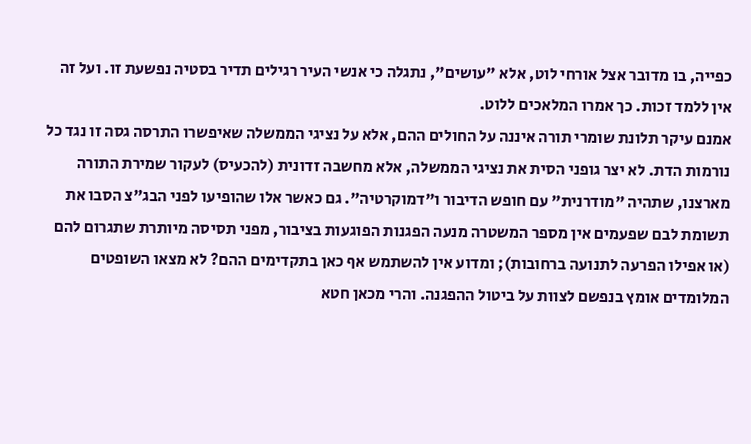כפייה, בו מדובר אצל אורחי לוט, אלא "עושים", נתגלה כי אנשי העיר רגילים תדיר בסטיה נפשעת זו. ועל זה אין ללמד זכות. כך אמרו המלאכים ללוט.
אמנם עיקר תלונת שומרי תורה איננה על החולים ההם, אלא על נציגי הממשלה שאיפשרו התרסה גסה זו נגד כל נורמות הדת. לא יצר גופני הסית את נציגי הממשלה, אלא מחשבה זדונית (להכעיס) לעקור שמירת התורה מארצנו, שתהיה "מודרנית" עם חופש הדיבור ו"דמוקרטיה". גם כאשר אלו שהופיעו לפני הבג"צ הסבו את תשומת לבם שפעמים אין מספר המשטרה מנעה הפגנות הפוגעות בציבור, מפני תסיסה מיותרת שתגרום להם (או אפילו הפרעה לתנועה ברחובות); ומדוע אין להשתמש אף כאן בתקדימים ההם? לא מצאו השופטים המלומדים אומץ בנפשם לצוות על ביטול ההפגנה. והרי מכאן חטא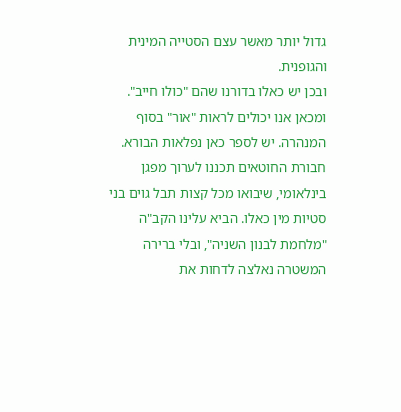גדול יותר מאשר עצם הסטייה המינית והגופנית.
ובכן יש כאלו בדורנו שהם "כולו חייב".
ומכאן אנו יכולים לראות "אור" בסוף המנהרה. יש לספר כאן נפלאות הבורא. חבורת החוטאים תכננו לערוך מפגן בינלאומי, שיבואו מכל קצות תבל גוים בני סטיות מין כאלו. הביא עלינו הקב"ה "מלחמת לבנון השניה", ובלי ברירה המשטרה נאלצה לדחות את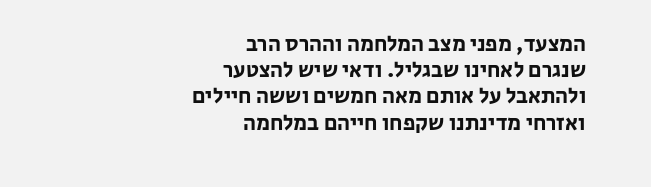המצעד, מפני מצב המלחמה וההרס הרב שנגרם לאחינו שבגליל. ודאי שיש להצטער ולהתאבל על אותם מאה חמשים וששה חיילים ואזרחי מדינתנו שקפחו חייהם במלחמה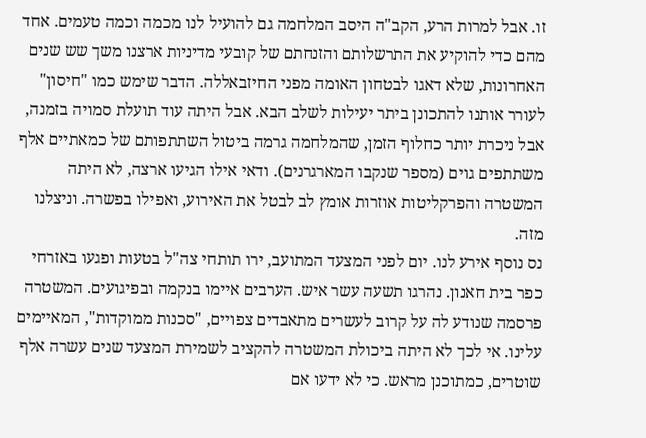זו. אבל למרות הרע, הקב"ה היסב המלחמה גם להועיל לנו מכמה וכמה טעמים. אחד מהם כדי להוקיע את התרשלותם והזנחתם של קובעי מדיניות ארצנו משך שש שנים האחרונות, שלא דאגו לבטחון האומה מפני החיזבאללה. הדבר שימש כמו "חיסון" לעורר אותנו להתכונן ביתר יעילות לשלב הבא. אבל היתה עוד תועלת סמויה בזמנה, אבל ניכרת יותר כחלוף הזמן, שהמלחמה גרמה ביטול השתתפותם של כמאתיים אלף משתתפים גוים (מספר שנקבו המארגרנים). ודאי אילו הגיעו ארצה, לא היתה המשטרה והפרקליטות אוזרות אומץ לב לבטל את האירוע, ואפילו בפשרה. וניצלנו מזה.
נס נוסף אירע לנו. יום לפני המצעד המתועב, ירו תותחי צה"ל בטעות ופגעו באזרחי כפר בית חאנון. נהרגו תשעה עשר איש. הערבים איימו בנקמה ובפיגועים. המשטרה פרסמה שנודע לה על קרוב לעשרים מתאבדים צפויים, "סכנות ממוקדות", המאיימים עלינו. אי לכך לא היתה ביכולת המשטרה להקציב לשמירת המצעד שנים עשרה אלף שוטרים, כמתוכנן מראש. כי לא ידעו אם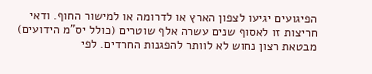הפיגועים יגיעו לצפון הארץ או לדרומה או למישור החוף. ודאי חריצות זו לאסוף שנים עשרה אלף שוטרים (כולל יס"מ הידועים) מבטאת רצון נחוש לא לוותר להפגנות החרדים. לפי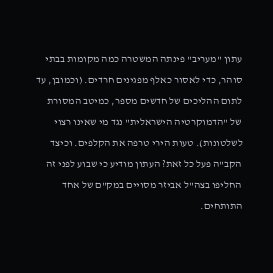עתון "מעריב" פינתה המשטרה כמה מקומות בבתי סוהר, כדי לאסור כאלף מפגינים חרדים. (וכמובן, עד לתום ההליכים של חדשים מספר, כמיטב המסורת של "הדמוקרטיה הישראלית" נגד מי שאינו רצוי לשלטונות). טעות הירי טרפה את הקלפים. וכיצד הקב"ה פעל כל זאת? העתון מודיע כי שבוע לפני זה החליפו בצה"ל אביזר מסויים במק"ם של אחד התותחים.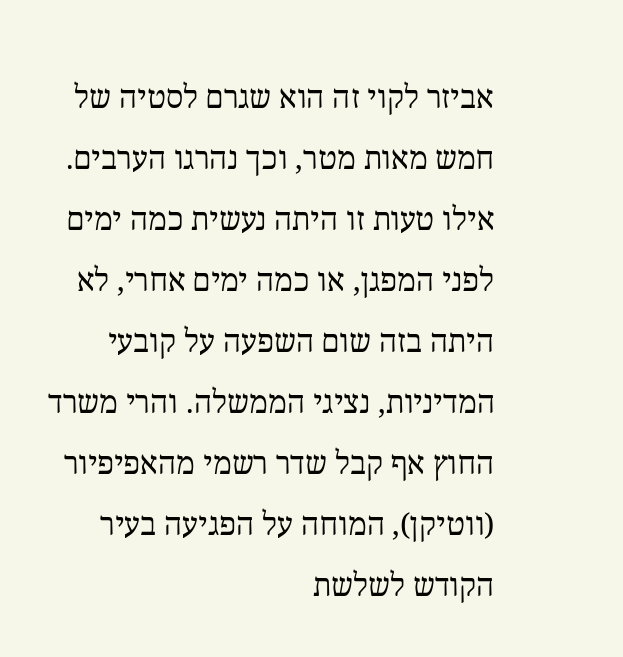אביזר לקוי זה הוא שגרם לסטיה של חמש מאות מטר, וכך נהרגו הערבים. אילו טעות זו היתה נעשית כמה ימים לפני המפגן, או כמה ימים אחרי, לא היתה בזה שום השפעה על קובעי המדיניות, נציגי הממשלה. והרי משרד החוץ אף קבל שדר רשמי מהאפיפיור (ווטיקן), המוחה על הפגיעה בעיר הקודש לשלשת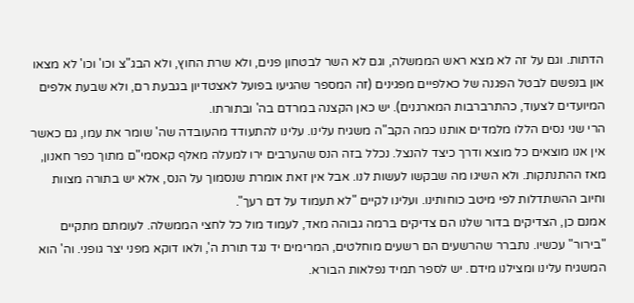הדתות. וגם על זה לא מצא ראש הממשלה, וגם לא השר לבטחון פנים, ולא שרת החוץ, ולא הבג"צ וכו' וכו' לא מצאו און בנפשם לבטל הפגנה של כאלפיים מפגינים (זה המספר שהגיעו בפועל לאצטדיון בגבעת רם, ולא שבעת אלפים המיועדים לצעוד, כהתרברבות המארגנים). יש כאן הקצנה במרדם בה' ובתורתו.
הרי שני נסים הללו מלמדים אותנו כמה הקב"ה משגיח עלינו. עלינו להתעודד מהעובדה שה' שומר את עמו, גם כאשר אין אנו מוצאים כל מוצא ודרך כיצד להנצל. נכלל בזה הנס שהערבים ירו למעלה מאלף קאסמי"ם מתוך כפר חאנון, מאז ההתנתקות. ולא השיגו מה שבקשו לעשות לנו. אבל אין זאת אומרת שנסמוך על הנס, אלא יש בתורה מצוות וחיוב ההשתדלות לפי מיטב כוחותינו. ועלינו לקיים "לא תעמוד על דם רעך".
אמנם כן, הצדיקים בדור שלנו הם צדיקים ברמה גבוהה מאד, לעמוד מול כל לחצי הממשלה. לעומתם מתקיים "בירור" עכשיו. נתברר שהרשעים הם רשעים מוחלטים, המרימים יד נגד תורת ה', ולאו דוקא מפני יצר גופני. וה' הוא המשגיח עלינו ומצילנו מידם. יש לספר תמיד נפלאות הבורא.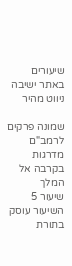שיעורים באתר ישיבה
ניווט מהיר

שמונה פרקים לרמב"ם מדרגות בקרבה אל המלך
שיעור 5
השיעור עוסק בתורת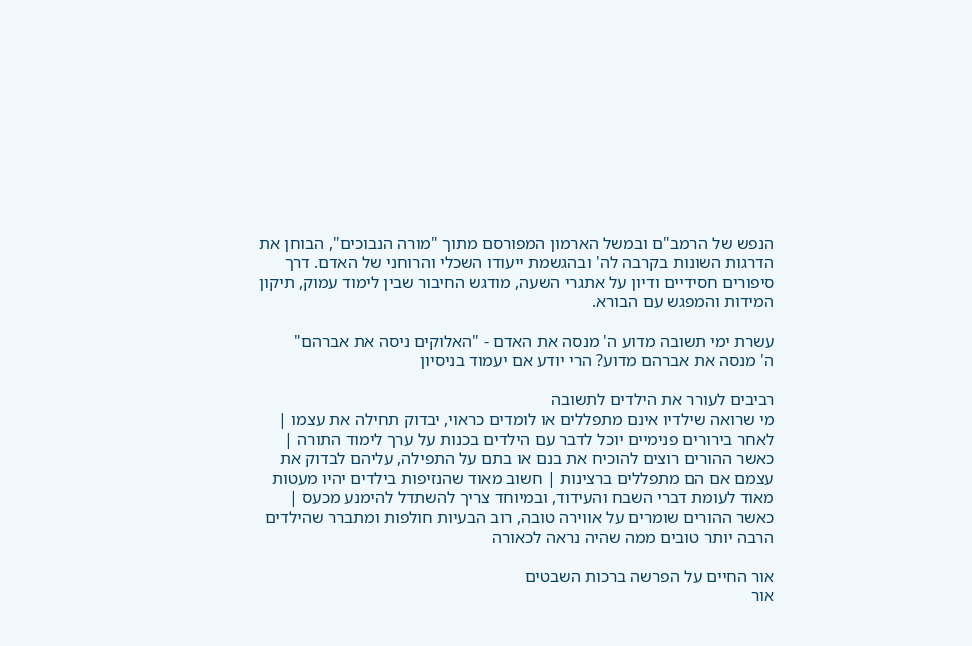הנפש של הרמב"ם ובמשל הארמון המפורסם מתוך "מורה הנבוכים", הבוחן את הדרגות השונות בקרבה לה' ובהגשמת ייעודו השכלי והרוחני של האדם. דרך סיפורים חסידיים ודיון על אתגרי השעה, מודגש החיבור שבין לימוד עמוק, תיקון המידות והמפגש עם הבורא.

עשרת ימי תשובה מדוע ה' מנסה את האדם - "האלוקים ניסה את אברהם"
ה' מנסה את אברהם מדוע? הרי יודע אם יעמוד בניסיון

רביבים לעורר את הילדים לתשובה
מי שרואה שילדיו אינם מתפללים או לומדים כראוי, יבדוק תחילה את עצמו | לאחר בירורים פנימיים יוכל לדבר עם הילדים בכנות על ערך לימוד התורה | כאשר ההורים רוצים להוכיח את בנם או בתם על התפילה, עליהם לבדוק את עצמם אם הם מתפללים ברצינות | חשוב מאוד שהנזיפות בילדים יהיו מעטות מאוד לעומת דברי השבח והעידוד, ובמיוחד צריך להשתדל להימנע מכעס | כאשר ההורים שומרים על אווירה טובה, רוב הבעיות חולפות ומתברר שהילדים הרבה יותר טובים ממה שהיה נראה לכאורה

אור החיים על הפרשה ברכות השבטים
אור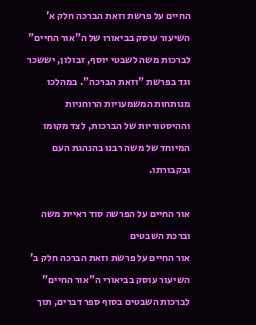החיים על פרשת וזאת הברכה חלק א'
השיעור עוסק בביאורו של ה"אור החיים" לברכות משה לשבטי יוסף, זבולון, יששכר וגד בפרשת "וזאת הברכה". במהלכו מנותחות המשמעויות הרוחניות וההיסטוריות של הברכות, לצד מקומו המיוחד של משה רבנו בהנהגת העם ובקבורתו.

אור החיים על הפרשה סוד ראיית משה וברכת השבטים
אור החיים על פרשת וזאת הברכה חלק ב'
השיעור עוסק בביאורי ה"אור החיים" לברכות השבטים בסוף ספר דברים, תוך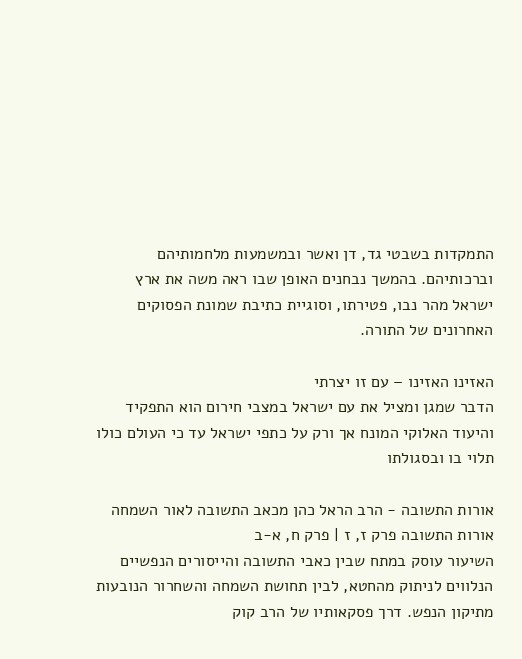התמקדות בשבטי גד, דן ואשר ובמשמעות מלחמותיהם וברכותיהם. בהמשך נבחנים האופן שבו ראה משה את ארץ ישראל מהר נבו, פטירתו, וסוגיית כתיבת שמונת הפסוקים האחרונים של התורה.

האזינו האזינו – עם זו יצרתי
הדבר שמגן ומציל את עם ישראל במצבי חירום הוא התפקיד והיעוד האלוקי המונח אך ורק על כתפי ישראל עד כי העולם כולו תלוי בו ובסגולתו

אורות התשובה - הרב הראל כהן מכאב התשובה לאור השמחה
אורות התשובה פרק ז, ז | פרק ח, א-ב
השיעור עוסק במתח שבין כאבי התשובה והייסורים הנפשיים הנלווים לניתוק מהחטא, לבין תחושת השמחה והשחרור הנובעות מתיקון הנפש. דרך פסקאותיו של הרב קוק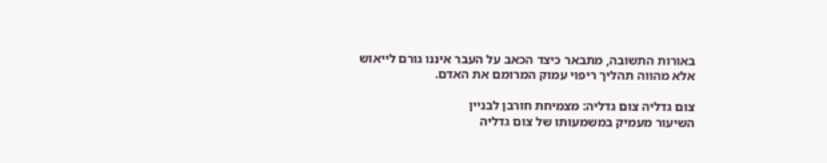באורות התשובה, מתבאר כיצד הכאב על העבר איננו גורם לייאוש אלא מהווה תהליך ריפוי עמוק המרומם את האדם.

צום גדליה צום גדליה: מצמיחת חורבן לבניין
השיעור מעמיק במשמעותו של צום גדליה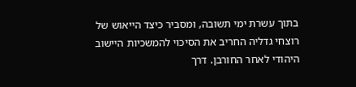בתוך עשרת ימי תשובה, ומסביר כיצד הייאוש של רוצחי גדליה החריב את הסיכוי להמשכיות היישוב היהודי לאחר החורבן. דרך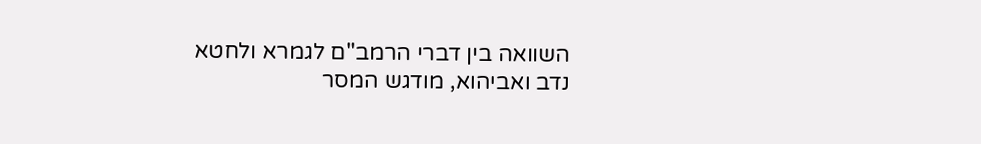השוואה בין דברי הרמב"ם לגמרא ולחטא נדב ואביהוא, מודגש המסר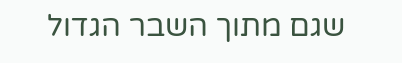שגם מתוך השבר הגדול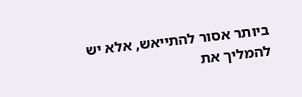ביותר אסור להתייאש, אלא יש להמליך את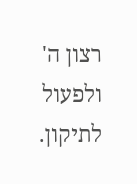רצון ה' ולפעול לתיקון.